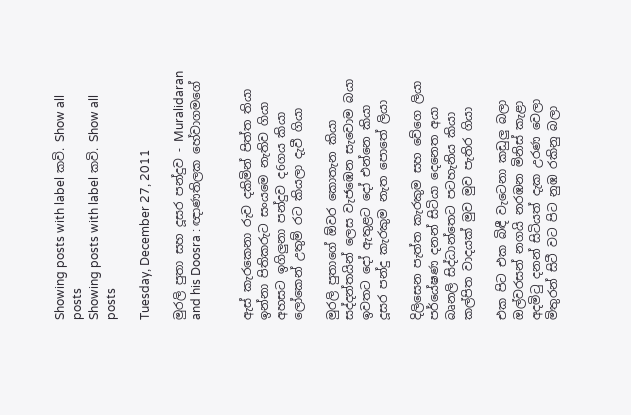Showing posts with label කවි. Show all posts
Showing posts with label කවි. Show all posts

Tuesday, December 27, 2011

මුරලි පුතා සහ දූසර පන්දුව - Muralidaran and his Doosra : ඥාණතිලක හේවාගමගේ


ඇස් කැරකෙනා රුව දකිමින් පිත්ත තියා
ඉන්නා පිතිකරුට සංයමෙ නැතිව ගියා
අහසට ඉගිලුනා පන්දුව ද6ගය කියා
ලෝකෙන් උතුම් රට කියලා දැවී ගියා

මුරලි පුතාගේ ඕවර කොතැන කියා
සද්දන්තයින් ලෙස වැජඹෙන සැවොම බයා
ඉවතට දෝ ඇතුළට දෝ එන්නෙ කියා
දූසර පන්දු කැරකුම නැත පොතේ ලියා

දිලිසෙන පැත්ත කැරකුම සහ වේගෙ ලියා
පර්යේෂණ දනන් සිටියා දෙනෙත අයා
බෘනලි සිද්ධාන්තෙට පටහැනිය කියා
කල්පිත වාදයක් මුව මුව පැතිර ගියා

එක පිට එක බිඳී වැටෙනා කඩුලු බලා
ඔල්වරසන් නගයි නරඹන මිනිස් කැළා
අදමිටු දනන් සිටියත් දැක උරණ වෙලා
මිතුරන් සිටී වට පිට නුඹ රකිනු බලා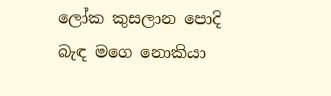ලෝක කුසලාන පොදි බැඳ මගෙ නොකියා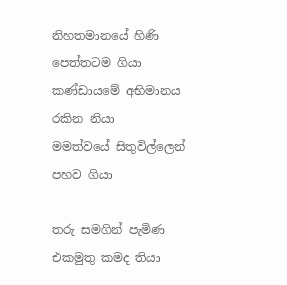නිහතමානයේ හිණි පෙත්තටම ගියා
කණ්ඩායමේ අභිමානය රකින නියා
මමත්වයේ සිතුවිල්ලෙන් පහව ගියා

තරු සමගින් පැමිණ එකමුතු කමද තියා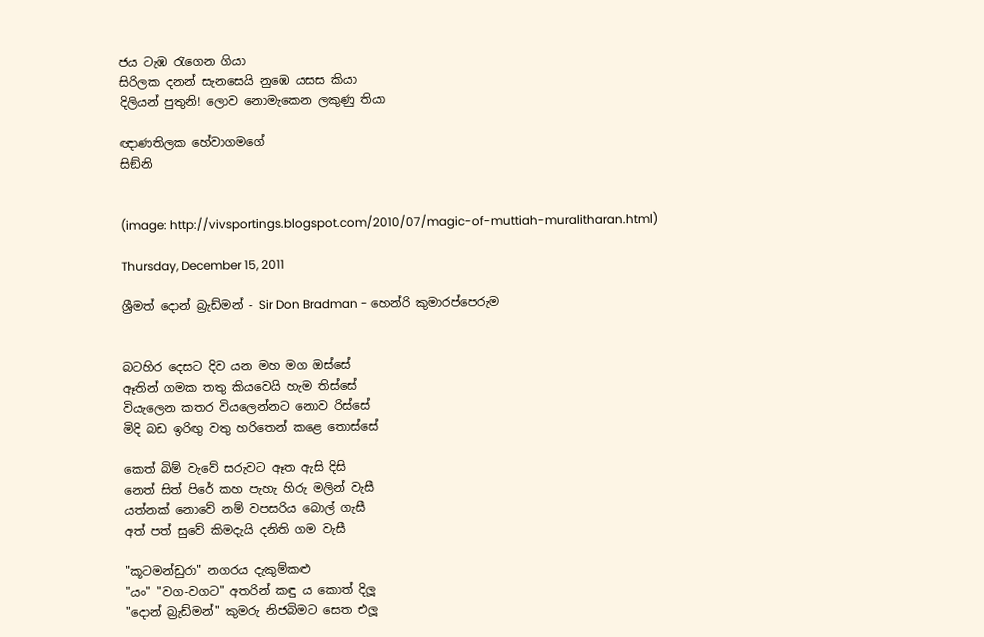ජය ටැඹ රැගෙන ගියා
සිරිලක දනන් සැනසෙයි නුඹෙ යසස කියා
දිලියන් පුතුනි! ලොව නොමැකෙන ලකුණු තියා

ඥාණතිලක හේවාගමගේ
සිඞ්නි


(image: http://vivsportings.blogspot.com/2010/07/magic-of-muttiah-muralitharan.html)

Thursday, December 15, 2011

ශ්‍රීමත් දොන් බ්‍රැඩ්මන් - Sir Don Bradman - හෙන්රි කුමාරප්පෙරුම


බටහිර දෙසට දිව යන මහ මග ඔස්සේ
ඈතින් ගමක තතු කියවෙයි හැම තිස්සේ
වියැලෙන කතර වියලෙන්නට නොව රිස්සේ
මිදි බඩ ඉරිඟු වතු හරිතෙන් කළෙ තොස්සේ

කෙත් බිම් වැවේ සරුවට ඈත ඇසි දිසි
නෙත් සිත් පිරේ කහ පැහැ හිරු මලින් වැසී
යත්නක් නොවේ නම් වපසරිය බොල් ගැසී
අත් පත් සුවේ කිමදැයි දනිති ගම වැසී

"කූටමන්ඩුරා" නගරය දැකුම්කළු
"යං" "වග-වගට" අතරින් කඳු ය කොත් දිලූ
"දොන් බ්‍රැඩ්මන්" කුමරු නිජබිමට සෙත එලූ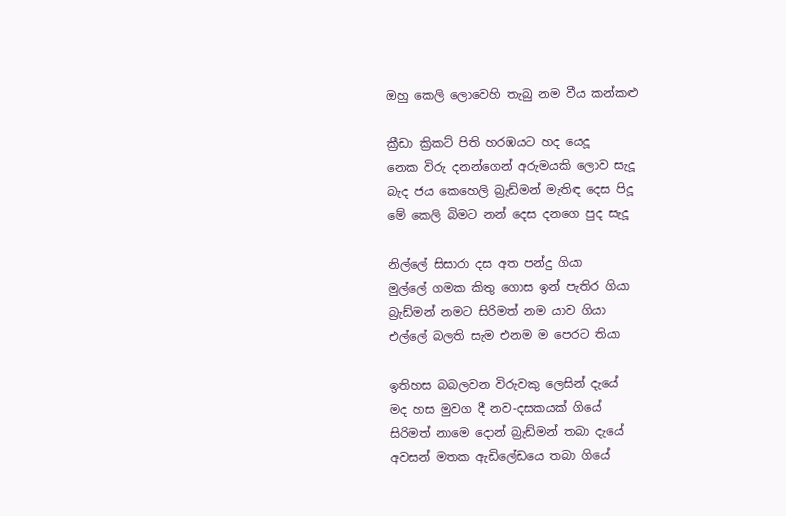ඔහු කෙලි ලොවෙහි තැබු නම වීය කන්කළු

ක්‍රීඩා ක්‍රිකට් පිති හරඹයට හද යෙදූ
නෙක විරු දනන්ගෙන් අරුමයකි ලොව සැදූ
බැද ජය කෙහෙලි බ්‍රැඩ්මන් මැතිඳ දෙස පිදූ
මේ කෙලි බිමට නන් දෙස දනගෙ පුද සැදූ

නිල්ලේ සිසාරා දස අත පන්දු ගියා
මුල්ලේ ගමක කිතු ගොස ඉන් පැතිර ගියා
බ්‍රැඩ්මන් නමට සිරිමත් නම යාව ගියා
එල්ලේ බලති සැම එනම ම පෙරට තියා

ඉතිහස බබලවන විරුවකු ලෙසින් දැයේ
මද හස මුවග දී නව-දසකයක් ගියේ
සිරිමත් නාමෙ දොන් බ්‍රැඩ්මන් තබා දැයේ
අවසන් මතක ඇඩිලේඩයෙ තබා ගියේ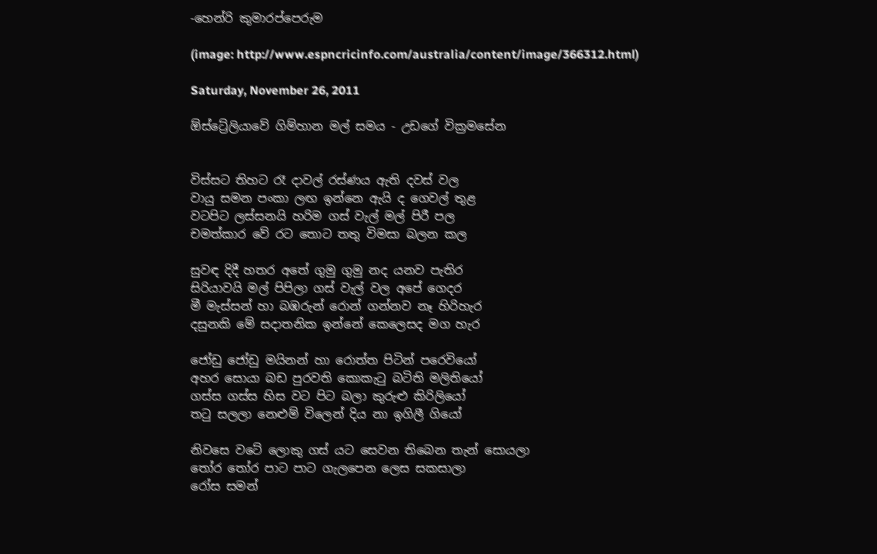-හෙන්රි කුමාරප්පෙරුම

(image: http://www.espncricinfo.com/australia/content/image/366312.html)

Saturday, November 26, 2011

ඕස්ට්‍රේලියාවේ ගිම්හාන මල් සමය - උඩගේ වික්‍රමසේන


විස්සට තිහට රෑ දාවල් රස්ණය ඇති දවස් වල
වායු සමන පංකා ලඟ ඉන්නෙ ඇයි ද ගෙවල් තුළ
වටපිට ලස්සනයි හරිම ගස් වැල් මල් පිරී පල
චමත්කාර වේ රට තොට තතු විමසා බලන කල

සුවඳ දිදී හතර අතේ ගුමු ගුමු නද යනව පැතිර
සිරියාවයි මල් පිපිලා ගස් වැල් වල අපේ ගෙදර
මී මැස්සන් හා බඹරුන් රොන් ගන්නව නෑ හිරිහැර
දසුනකි මේ සදාතනික ඉන්නේ කෙලෙසද මග හැර

ජෝඩු ජෝඩු මයිනන් හා රොත්ත පිටින් පරෙවියෝ
අහර සොයා බඩ පුරවති කොකැටු බටිති මලිතියෝ
ගස්ස ගස්ස හිස වට පිට බලා කුරුළු කිරිලියෝ
තටු සලලා නෙළුම් විලෙන් දිය නා ඉගිලී ගියෝ

නිවසෙ වටේ ලොකු ගස් යට සෙවන තිබෙන තැන් සොයලා
තෝර තෝර පාට පාට ගැලපෙන ලෙස සකසාලා
රෝස සමන්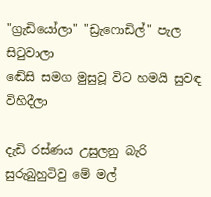"ග්‍රැඩියෝලා" "ඩ්‍රැෆොඩිල්" පැල සිටුවාලා
ඬේසි සමග මුසුවූ විට හමයි සුවඳ විහිදීලා

දැඩි රස්ණය උසුලනු බැරි සුරුබුහුටිවු මේ මල්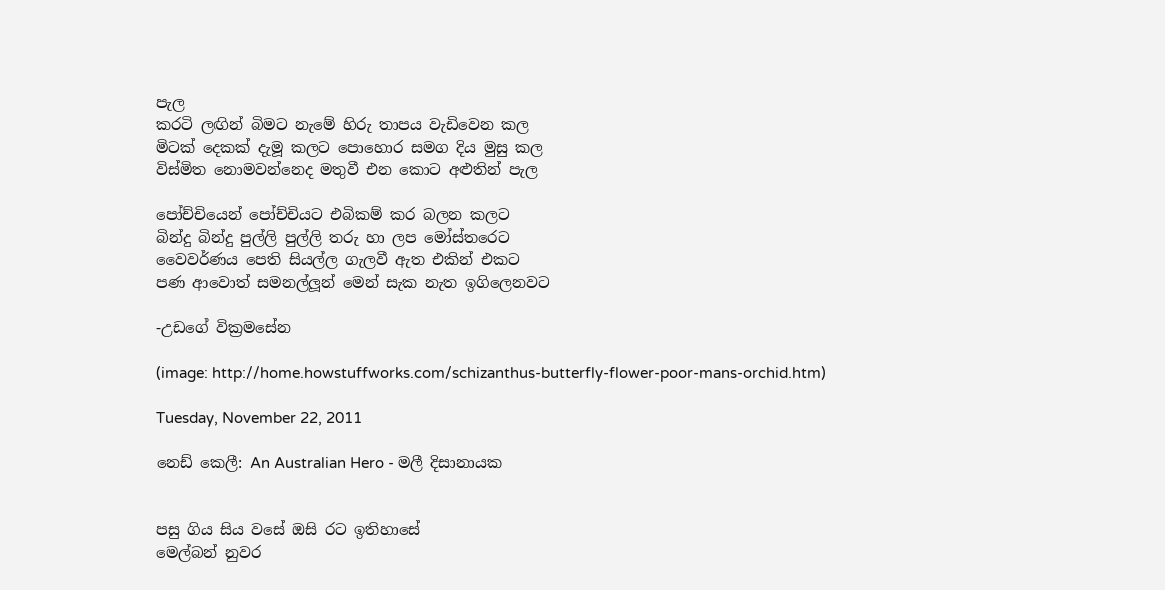පැල
කරටි ලඟින් බිමට නැමේ හිරු තාපය වැඩිවෙන කල
මිටක් දෙකක් දැමූ කලට පොහොර සමග දිය මුසු කල
විස්මිත නොමවන්නෙද මතුවී එන කොට අළුතින් පැල

පෝච්චියෙන් පෝච්චියට එබිකම් කර බලන කලට
බින්දු බින්දු පුල්ලි පුල්ලි තරු හා ලප මෝස්තරෙට
වෛවර්ණය පෙති සියල්ල ගැලවී ඇත එකින් එකට
පණ ආවොත් සමනල්ලූන් මෙන් සැක නැත ඉගිලෙනවට

-උඩගේ වික්‍රමසේන

(image: http://home.howstuffworks.com/schizanthus-butterfly-flower-poor-mans-orchid.htm)

Tuesday, November 22, 2011

නෙඩ් කෙලී: An Australian Hero - මලී දිසානායක


පසු ගිය සිය වසේ ඔසි රට ඉතිහාසේ
මෙල්බන් නුවර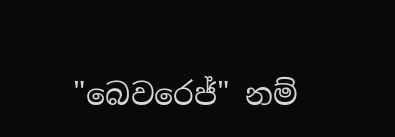"බෙවරෙජ්" නම්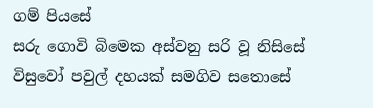ගම් පියසේ
සරු ගොවි බිමෙක අස්වනු සරි වූ නිසිසේ
විසුවෝ පවුල් දහයක් සමගිව සතොසේ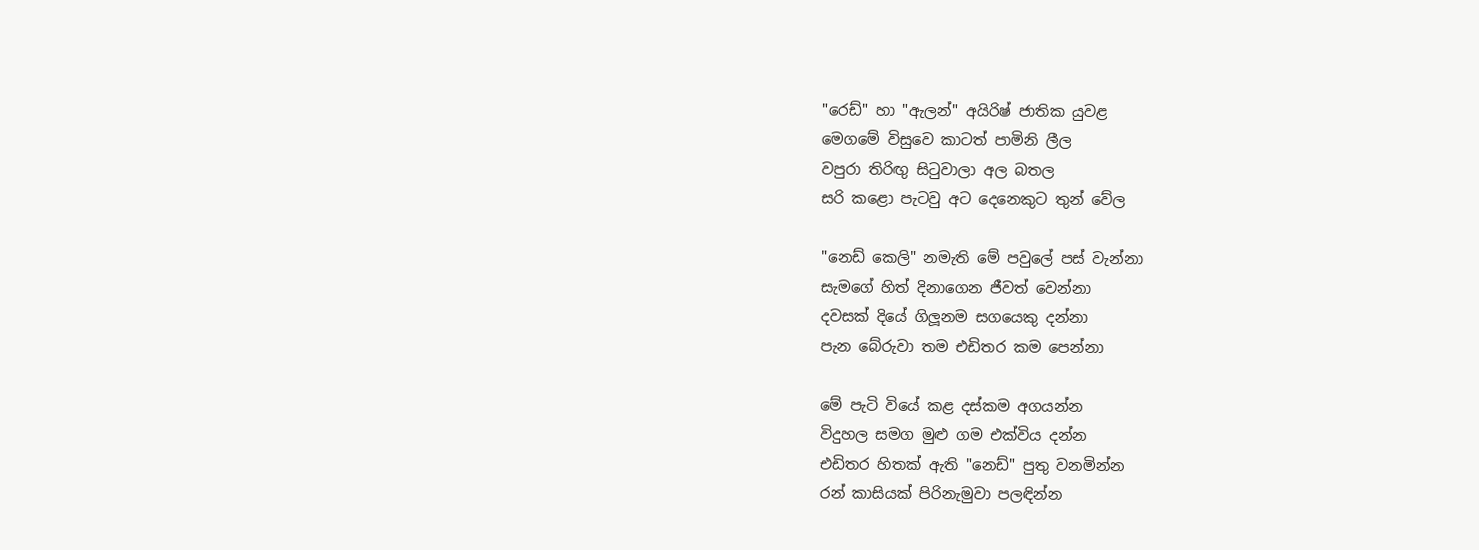"රෙඩ්" හා "ඇලන්" අයිරිෂ් ජාතික යුවළ
මෙගමේ විසුවෙ කාටත් පාමිනි ලීල
වපුරා තිරිඟු සිටුවාලා අල බතල
සරි කළො පැටවු අට දෙනෙකුට තුන් වේල

"නෙඩ් කෙලි" නමැති මේ පවුලේ පස් වැන්නා
සැමගේ හිත් දිනාගෙන ජීවත් වෙන්නා
දවසක් දියේ ගිලූනම සගයෙකු දන්නා
පැන බේරුවා තම එඩිතර කම පෙන්නා

මේ පැටි වියේ කළ දස්කම අගයන්න
විදුහල සමග මුළු ගම එක්විය දන්න
එඩිතර හිතක් ඇති "නෙඩ්" පුතු වනමින්න
රන් කාසියක් පිරිනැමුවා පලඳින්න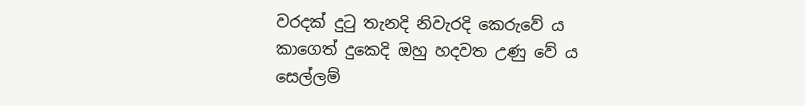වරදක් දුටු තැනදි නිවැරදි කෙරුවේ ය
කාගෙත් දුකෙදි ඔහු හදවත උණු වේ ය
සෙල්ලම්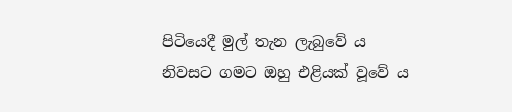පිටියෙදී මුල් තැන ලැබුවේ ය
නිවසට ගමට ඔහු එළියක් වූවේ ය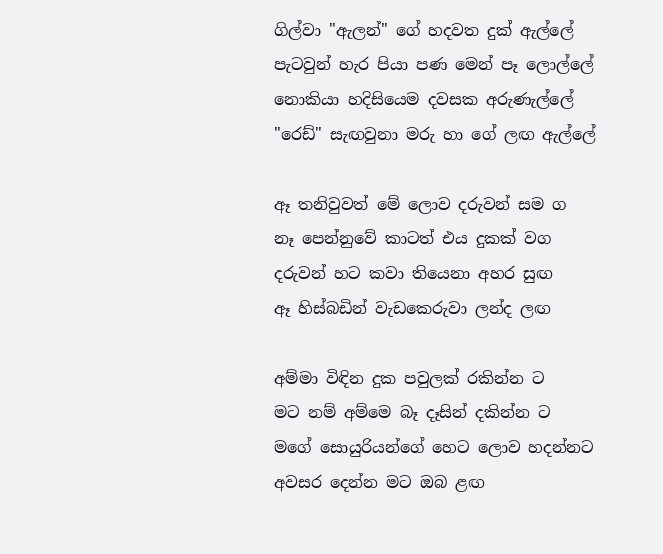ගිල්වා "ඇලන්" ගේ හදවත දුක් ඇල්ලේ
පැටවුන් හැර පියා පණ මෙන් පෑ ලොල්ලේ
නොකියා හදිසියෙම දවසක අරුණැල්ලේ
"රෙඩ්" සැඟවුනා මරු හා ගේ ලඟ ඇල්ලේ

ඈ තනිවුවත් මේ ලොව දරුවන් සම ග
නෑ පෙන්නුවේ කාටත් එය දුකක් වග
දරුවන් හට කවා තියෙනා අහර සුඟ
ඈ හිස්බඩින් වැඩකෙරුවා ලන්ද ලඟ

අම්මා විඳින දුක පවුලක් රකින්න ට
මට නම් අම්මෙ බෑ දෑසින් දකින්න ට
මගේ සොයුරියන්ගේ හෙට ලොව හදන්නට
අවසර දෙන්න මට ඔබ ළඟ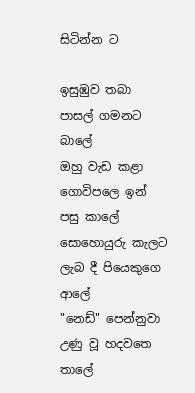සිටින්න ට

ඉසුඹුව තබා පාසල් ගමනට බාලේ
ඔහු වැඩ කළා ගොවිපලෙ ඉන් පසු කාලේ
සොහොයුරු කැලට ලැබ දී පියෙකුගෙ ආලේ
"නෙඩ්" පෙන්නුවා උණු වූ හදවතෙ තාලේ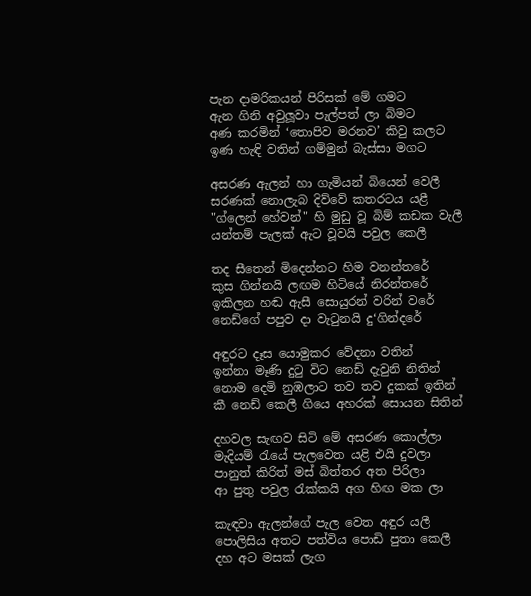පැන දාමරිකයන් පිරිසක් මේ ගමට
ඇන ගිනි අවුලූවා පැල්පත් ලා බිමට
අණ කරමින් ‘තොපිව මරනව’ කිවු කලට
ඉණ හැඳි වතින් ගම්මුන් බැස්සා මගට

අසරණ ඇලන් හා ගැමියන් බියෙන් වෙලී
සරණක් නොලැබ දිව්වේ කතරටය යළී
"ග්ලෙන් හේවන්" හි මුඩු වූ බිම් කඩක වැලී
යන්තම් පැලක් ඇට වූවයි පවුල කෙලී

තද සීතෙන් මිදෙන්නට හිම වනන්තරේ
කුස ගින්නයි ලඟම හිටියේ නිරන්තරේ
ඉකිලන හඬ ඇසී සොයුරන් වරින් වරේ
නෙඩ්ගේ පපුව දා වැටුනයි දු‘ගින්දරේ

අඳුරට දෑස යොමුකර වේදනා වතින්
ඉන්නා මෑණි දුටු විට නෙඩ් දැවුනි නිතින්
නොම දෙමි නුඹලාට තව තව දුකක් ඉතින්
කී නෙඩ් කෙලී ගියෙ අහරක් සොයන සිතින්

දහවල සැඟව සිටි මේ අසරණ කොල්ලා
මැදියම් රැයේ පැලවෙත යළි එයි දුවලා
පානුත් කිරිත් මස් බිත්තර අත පිරිලා
ආ පුතු පවුල රැක්කයි අග හිඟ මක ලා

කැඳවා ඇලන්ගේ පැල වෙත අඳුර යලී
පොලිසිය අතට පත්විය පොඩි පුතා කෙලී
දහ අට මසක් ලැග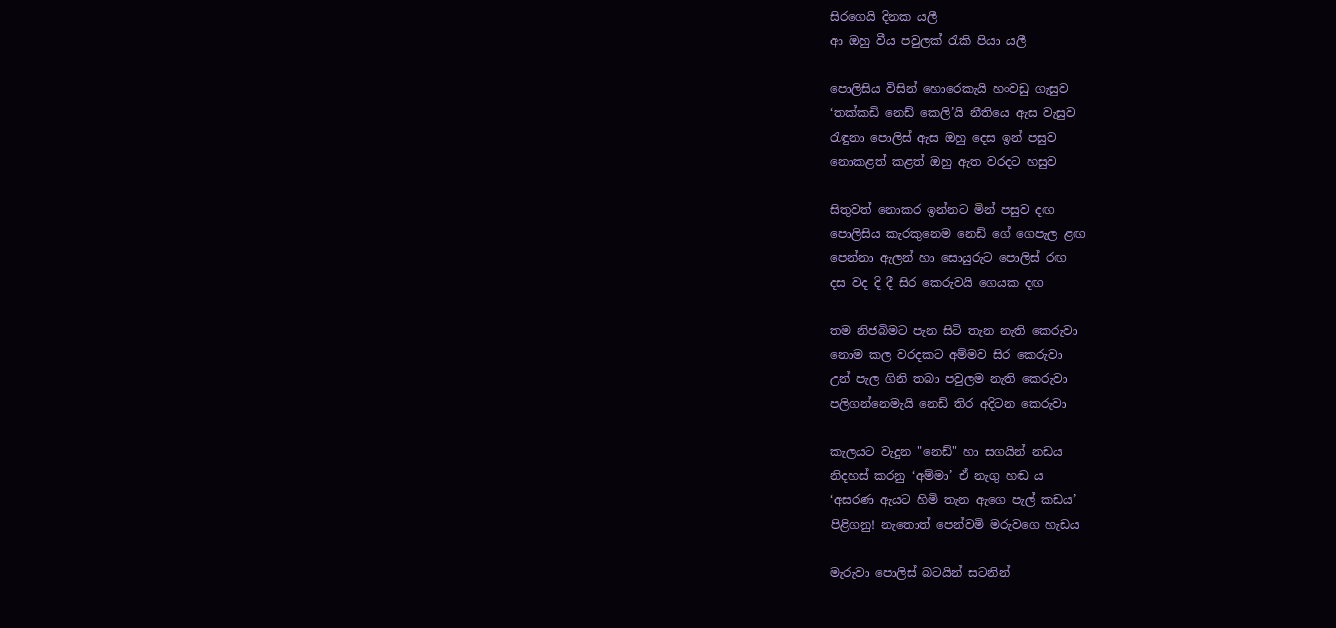සිරගෙයි දිනක යලී
ආ ඔහු වීය පවුලක් රැකි පියා යලී

පොලිසිය විසින් හොරෙකැයි හංවඩු ගැසුව
‘තක්කඩි නෙඩ් කෙලි’යි නීතියෙ ඇස වැසුව
රැඳුනා පොලිස් ඇස ඔහු දෙස ඉන් පසුව
නොකළත් කළත් ඔහු ඇත වරදට හසුව

සිතුවත් නොකර ඉන්නට මින් පසුව දඟ
පොලිසිය කැරකුනෙම නෙඩ් ගේ ගෙපැල ළඟ
පෙන්නා ඇලන් හා සොයුරුට පොලිස් රඟ
දස වද දි දී සිර කෙරුවයි ගෙයක දඟ

තම නිජබිමට පැන සිටි තැන නැති කෙරුවා
නොම කල වරදකට අම්මව සිර කෙරුවා
උන් පැල ගිනි තබා පවුලම නැති කෙරුවා
පලිගන්නෙමැයි නෙඩ් තිර අදිටන කෙරුවා

කැලයට වැදුන "නෙඩ්" හා සගයින් නඩය
නිදහස් කරනු ‘අම්මා’ ඒ නැගු හඬ ය
‘අසරණ ඇයට හිමි තැන ඇගෙ පැල් කඩය’
පිළිගනු! නැතොත් පෙන්වමි මරුවගෙ හැඩය

මැරුවා පොලිස් බටයින් සටනින්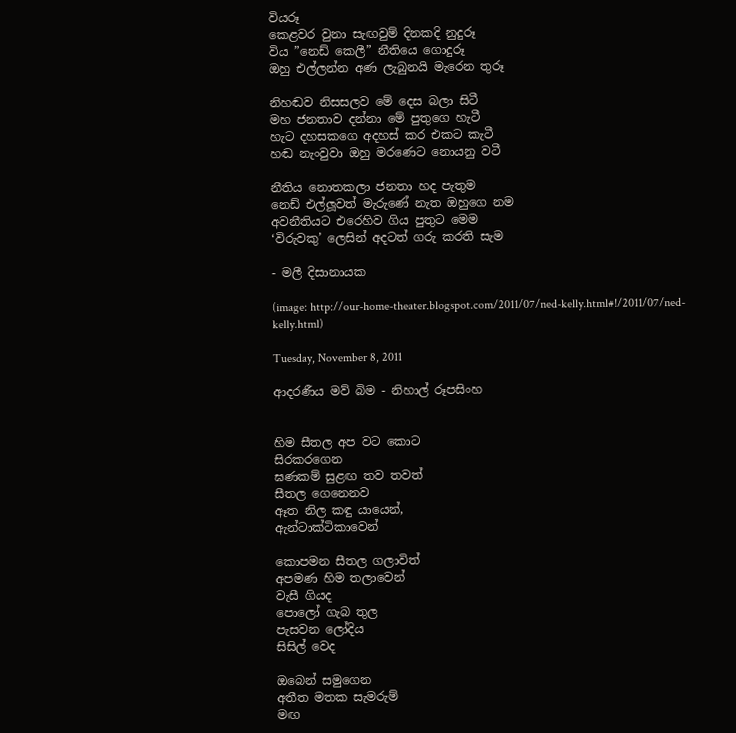වියරූ
කෙළවර වුනා සැඟවුම් දිනකදි නුදුරූ
විය ”නෙඩ් කෙලී” නීතියෙ ගොදුරූ
ඔහු එල්ලන්න අණ ලැබුනයි මැරෙන තුරූ

නිහඬව නිසසලව මේ දෙස බලා සිටී
මහ ජනතාව දන්නා මේ පුතුගෙ හැටී
හැට දහසකගෙ අදහස් කර එකට කැටී
හඬ නැංවුවා ඔහු මරණෙට නොයනු වටී

නීතිය නොතකලා ජනතා හද පැතුම
නෙඩ් එල්ලූවත් මැරුණේ නැත ඔහුගෙ නම
අවනීතියට එරෙහිව ගිය පුතුට මෙම
‘විරුවකු’ ලෙසින් අදටත් ගරු කරති සැම

- මලී දිසානායක

(image: http://our-home-theater.blogspot.com/2011/07/ned-kelly.html#!/2011/07/ned-kelly.html)

Tuesday, November 8, 2011

ආදරණීය මව් බිම - නිහාල් රූපසිංහ


හිම සීතල අප වට කොට
සිරකරගෙන
ඝණකම් සුළඟ තව තවත්
සීතල ගෙනෙනව
ඈත නිල කඳු යායෙන්,
ඇන්ටාක්ටිකාවෙන්

කොපමන සීතල ගලාවිත්
අපමණ හිම තලාවෙන්
වැසී ගියද
පොලෝ ගැබ තුල
පැසවන ලෝදිය
සිසිල් වෙද

ඔබෙන් සමුගෙන
අතීත මතක සැමරුම්
මඟ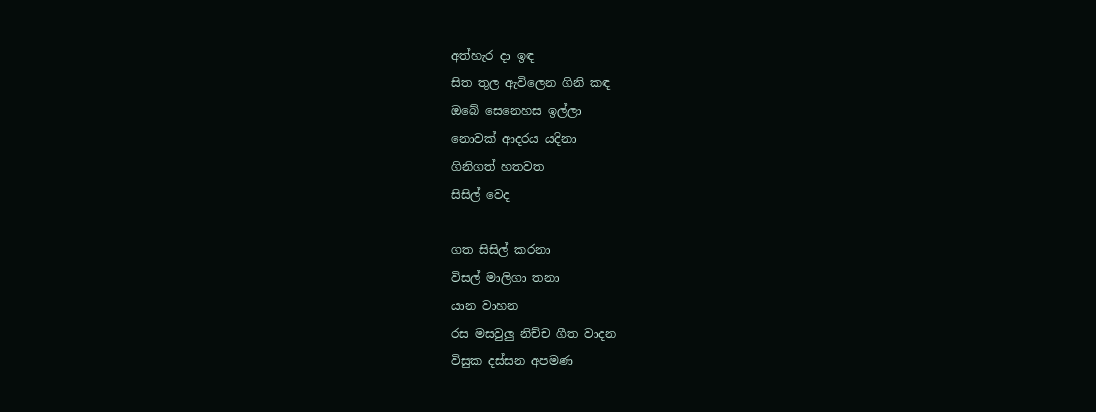අත්හැර දා ඉඳ
සිත තුල ඇවිලෙන ගිනි කඳ
ඔබේ සෙනෙහස ඉල්ලා
නොවක් ආදරය යදිනා
ගිනිගත් හතවත
සිසිල් වෙද

ගත සිසිල් කරනා
විසල් මාලිගා තනා
යාන වාහන
රස මසවුලු නිච්ච ගීත වාදන
විසුක දස්සන අපමණ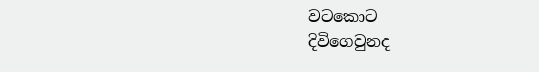වටකොට
දිවිගෙවුනද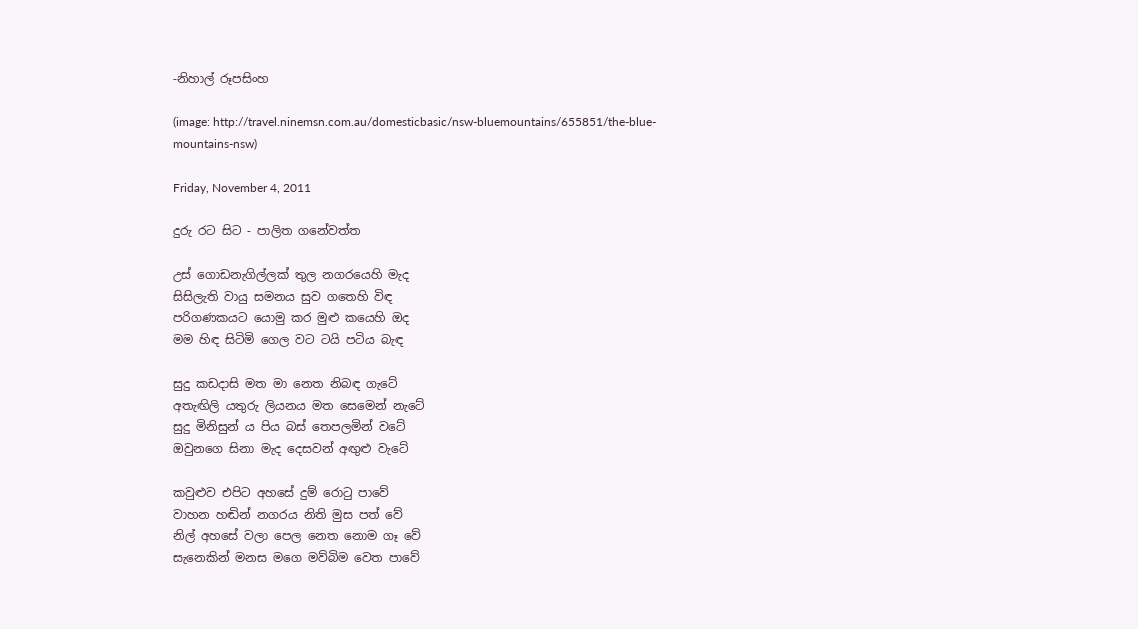-නිහාල් රූපසිංහ

(image: http://travel.ninemsn.com.au/domesticbasic/nsw-bluemountains/655851/the-blue-mountains-nsw)

Friday, November 4, 2011

දුරු රට සිට - පාලිත ගනේවත්ත

උස් ගොඩනැගිල්ලක් තුල නගරයෙහි මැද
සිසිලැති වායු සමනය සුව ගතෙහි විඳ
පරිගණකයට යොමු කර මුළු කයෙහි ඔද
මම හිඳ සිටිමි ගෙල වට ටයි පටිය බැඳ

සුදු කඩදාසි මත මා නෙත නිබඳ ගැටේ
අතැඟිලි යතුරු ලියනය මත සෙමෙන් නැටේ
සුදු මිනිසුන් ය පිය බස් තෙපලමින් වටේ
ඔවුනගෙ සිනා මැද දෙසවන් අඟුළු වැටේ

කවුළුව එපිට අහසේ දුම් රොටු පාවේ
වාහන හඬින් නගරය නිති මුස පත් වේ
නිල් අහසේ වලා පෙල නෙත නොම ගෑ වේ
සැනෙකින් මනස මගෙ මව්බිම වෙත පාවේ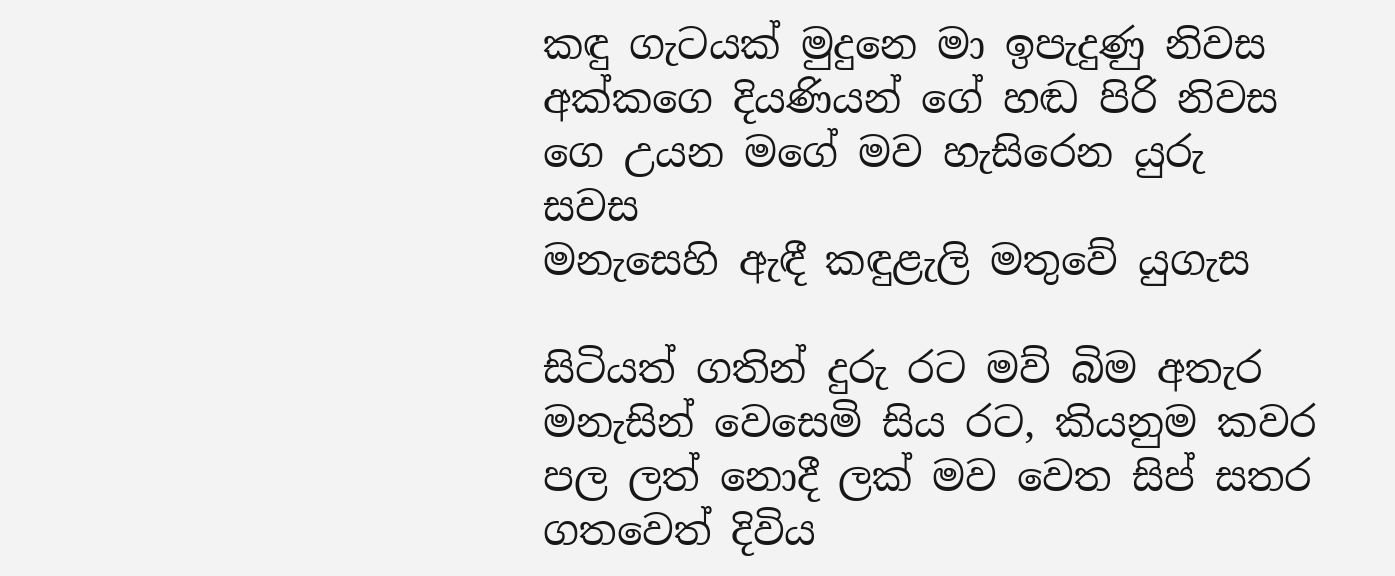කඳු ගැටයක් මුදුනෙ මා ඉපැදුණු නිවස
අක්කගෙ දියණියන් ගේ හඬ පිරි නිවස
ගෙ උයන මගේ මව හැසිරෙන යුරු සවස
මනැසෙහි ඇඳී කඳුළැලි මතුවේ යුගැස

සිටියත් ගතින් දුරු රට මව් බිම අතැර
මනැසින් වෙසෙමි සිය රට, කියනුම කවර
පල ලත් නොදී ලක් මව වෙත සිප් සතර
ගතවෙත් දිවිය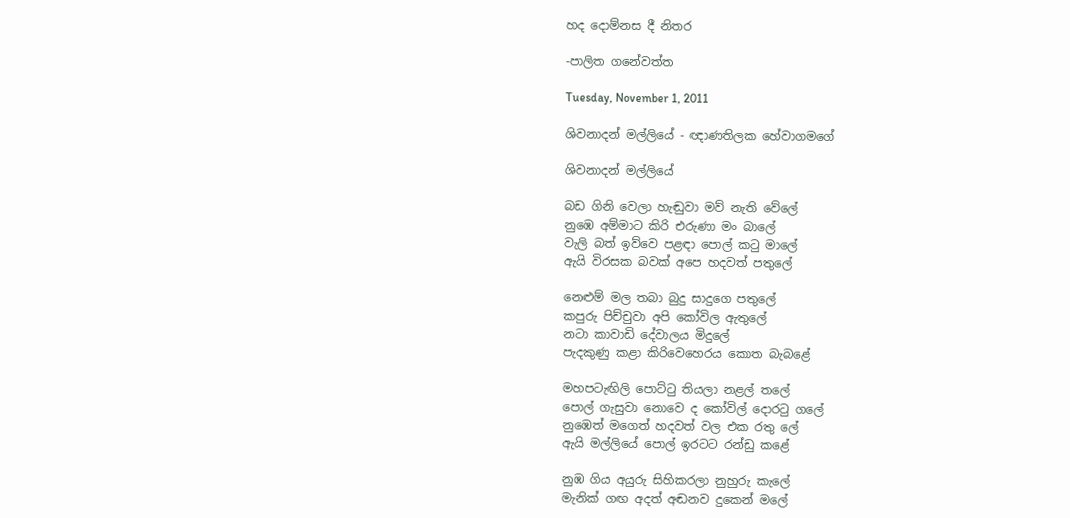හද දොම්නස දී නිතර

-පාලිත ගනේවත්ත

Tuesday, November 1, 2011

ශිවනාදන් මල්ලියේ - ඥාණතිලක හේවාගමගේ

ශිවනාදන් මල්ලියේ

බඩ ගිනි වෙලා හැඬුවා මව් නැති වේලේ
නුඹෙ අම්මාට කිරි එරුණා මං බාලේ
වැලි බත් ඉව්වෙ පළඳා පොල් කටු මාලේ
ඇයි විරසක බවක් අපෙ හදවත් පතුලේ

නෙළුම් මල තබා බුදු සාදුගෙ පතුලේ
කපුරු පිච්චුවා අපි කෝවිල ඇතුලේ
නටා කාවාඩි දේවාලය මිදුලේ
පැදකුණු කළා කිරිවෙහෙරය කොත බැබළේ

මහපටැඟිලි පොට්ටු තියලා නළල් තලේ
පොල් ගැසුවා නොවෙ ද කෝවිල් දොරටු ගලේ
නුඹෙත් මගෙත් හදවත් වල එක රතු ලේ
ඇයි මල්ලියේ පොල් ඉරටට රන්ඩු කළේ

නුඹ ගිය අයුරු සිහිකරලා නුහුරු කැලේ
මැනික් ගඟ අදත් අඬනව දුකෙන් මලේ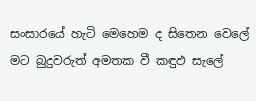සංසාරයේ හැටි මෙහෙම ද සිතෙන වෙලේ
මට බුදුවරුත් අමතක වී කඳුඵ සැලේ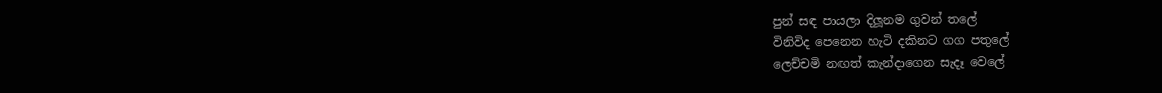පුන් සඳ පායලා දිලූනම ගුවන් තලේ
විනිවිද පෙනෙන හැටි දකිනට ගග පතුලේ
ලෙච්චමි නඟත් කැන්දාගෙන සැදෑ වෙලේ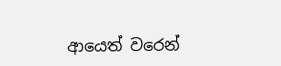ආයෙත් වරෙන්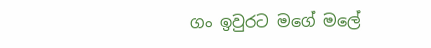ගං ඉවුරට මගේ මලේ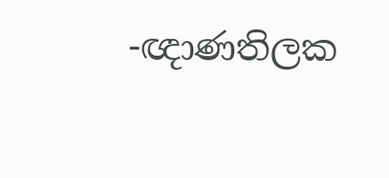-ඥාණතිලක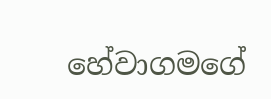හේවාගමගේ